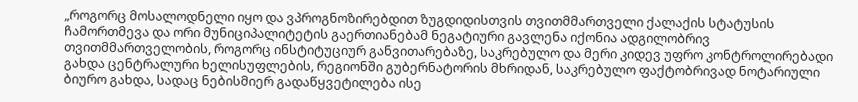„როგორც მოსალოდნელი იყო და ვპროგნოზირებდით ზუგდიდისთვის თვითმმართველი ქალაქის სტატუსის ჩამორთმევა და ორი მუნიციპალიტეტის გაერთიანებამ ნეგატიური გავლენა იქონია ადგილობრივ თვითმმართველობის, როგორც ინსტიტუციურ განვითარებაზე, საკრებულო და მერი კიდევ უფრო კონტროლირებადი გახდა ცენტრალური ხელისუფლების, რეგიონში გუბერნატორის მხრიდან, საკრებულო ფაქტობრივად ნოტარიული ბიურო გახდა, სადაც ნებისმიერ გადაწყვეტილება ისე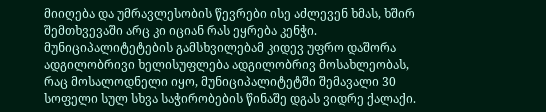მიიღება და უმრავლესობის წევრები ისე აძლევენ ხმას, ხშირ შემთხვევაში არც კი იციან რას ეყრება კენჭი. მუნიციპალიტეტების გამსხვილებამ კიდევ უფრო დაშორა ადგილობრივი ხელისუფლება ადგილობრივ მოსახლეობას, რაც მოსალოდნელი იყო, მუნიციპალიტეტში შემავალი 30 სოფელი სულ სხვა საჭირობების წინაშე დგას ვიდრე ქალაქი.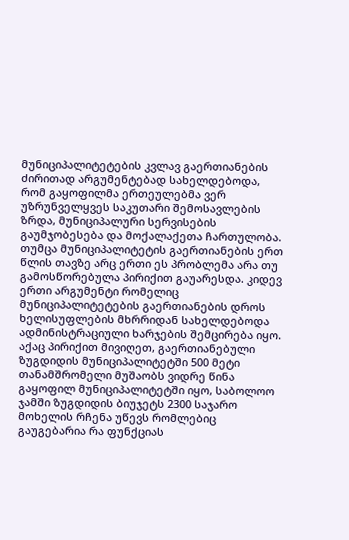მუნიციპალიტეტების კვლავ გაერთიანების ძირითად არგუმენტებად სახელდებოდა, რომ გაყოფილმა ერთეულებმა ვერ უზრუნველყვეს საკუთარი შემოსავლების ზრდა, მუნიციპალური სერვისების გაუმჯობესება და მოქალაქეთა ჩართულობა. თუმცა მუნიციპალიტეტის გაერთიანების ერთ წლის თავზე არც ერთი ეს პრობლემა არა თუ გამოსწორებულა პირიქით გაუარესდა. კიდევ ერთი არგუმენტი რომელიც მუნიციპალიტეტების გაერთიანების დროს ხელისუფლების მხრრიდან სახელდებოდა ადმინისტრაციული ხარჯების შემცირება იყო. აქაც პირიქით მივიღეთ, გაერთიანებული ზუგდიდის მუნიციპალიტეტში 500 მეტი თანამშრომელი მუშაობს ვიდრე წინა გაყოფილ მუნიციპალიტეტში იყო, საბოლოო ჯამში ზუგდიდის ბიუჯეტს 2300 საჯარო მოხელის რჩენა უწევს რომლებიც გაუგებარია რა ფუნქციას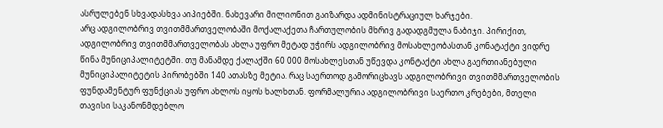ასრულებენ სხვადასხვა აიპიებში. ნახევარი მილიონით გაიზარდა ადმინისტრაციულ ხარჯები.
არც ადგილობრივ თვითმმართველობაში მოქალაქეთა ჩართულობის მხრივ გადადგმულა ნაბიჯი. პირიქით, ადგილობრივ თვითმმართველობას ახლა უფრო მეტად უჭირს ადგილობრივ მოსახლეობასთან კონატაქტი ვიდრე წინა მუნიციპალიტეტში. თუ მანამდე ქალაქში 60 000 მოსახლესთან უწევდა კონტაქტი ახლა გაერთიანებული მუნიციპალიტეტის პირობებში 140 ათასზე მეტია. რაც საერთოდ გამორიცხავს ადგილობრივი თვითმმართველობის ფუნდამენტურ ფუნქციას უფრო ახლოს იყოს ხალხთან. ფორმალურია ადგილობრივი საერთო კრებები, მთელი თავისი საკანონმდებლო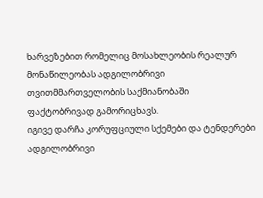ხარვეზებით რომელიც მოსახლეობის რეალურ მონაწილეობას ადგილობრივი თვითმმართველობის საქმიანობაში ფაქტობრივად გამორიცხავს.
იგივე დარჩა კორუფციული სქემები და ტენდერები ადგილობრივი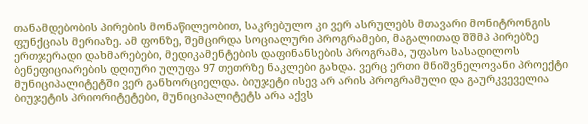თანამდებობის პირების მონაწილეობით, საკრებულო კი ვერ ასრულებს მთავარი მონიტრონგის ფუნქციას მერიაზე. ამ ფონზე, შემცირდა სოციალური პროგრამები, მაგალითად შშმპ პირებზე ერთჯერადი დახმარებები, მედიკამენტების დაფინანსების პროგრამა, უფასო სასადილოს ბენეფიციარების დღიური ულუფა 97 თეთრზე ნაკლები გახდა. ვერც ერთი მნიშვნელოვანი პროექტი მუნიციპალიტეტში ვერ განხორციელდა. ბიუჯეტი ისევ არ არის პროგრამული და გაურკვეველია ბიუჯეტის პრიორიტეტები, მუნიციპალიტეტს არა აქვს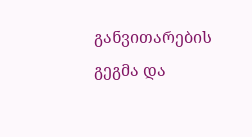განვითარების გეგმა და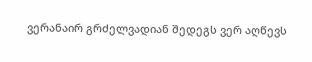ვერანაირ გრძელვადიან შედეგს ვერ აღწევს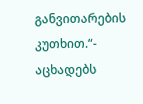განვითარების კუთხით.“- აცხადებს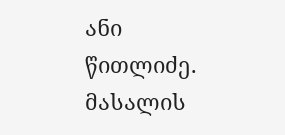ანი წითლიძე.
მასალის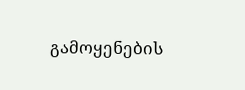გამოყენების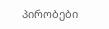პირობები